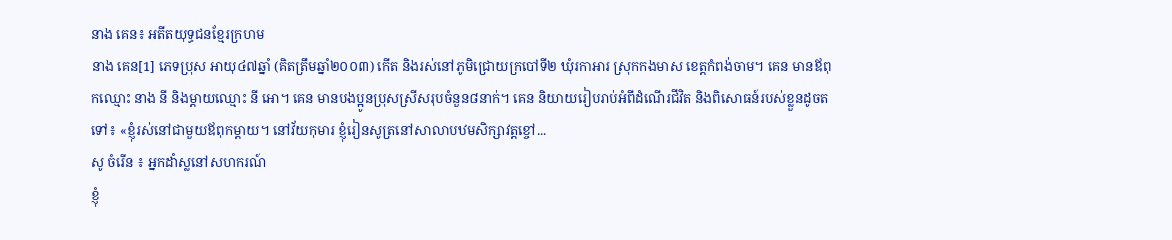នាង គេន៖ អតីតយុទ្ធជនខ្មែរក្រហម
នាង គេន[1] ភេទប្រុស អាយុ៤៧ឆ្នាំ (គិតត្រឹមឆ្នាំ២០០៣) កើត និងរស់នៅភូមិជ្រោយក្របៅទី២ ឃុំរកាអារ ស្រុកកងមាស ខេត្តកំពង់ចាម។ គេន មានឪពុកឈ្មោះ នាង នី និងម្ដាយឈ្មោះ នី អោ។ គេន មានបងប្អូនប្រុសស្រីសរុបចំនួន៨នាក់។ គេន និយាយរៀបរាប់អំពីដំណើរជីវិត និងពិសោធន៍របស់ខ្លួនដូចតទៅ៖ «ខ្ញុំរស់នៅជាមួយឪពុកម្ដាយ។ នៅវ័យកុមារ ខ្ញុំរៀនសូត្រនៅសាលាបឋមសិក្សាវត្តខ្ចៅ...
សូ ចំរើន ៖ អ្នកដាំស្លនៅសហករណ៍
ខ្ញុំ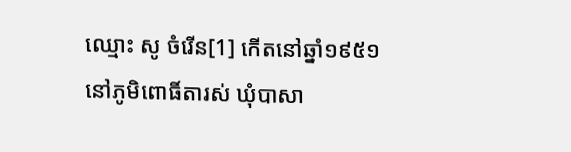ឈ្មោះ សូ ចំរើន[1] កើតនៅឆ្នាំ១៩៥១ នៅភូមិពោធិ៍តារស់ ឃុំបាសា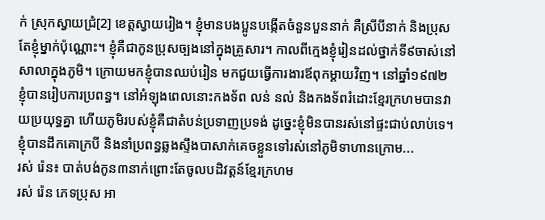ក់ ស្រុកស្វាយជ្រំ[2] ខេត្តស្វាយរៀង។ ខ្ញុំមានបងប្អូនបង្កើតចំនួនបួននាក់ គឺស្រីបីនាក់ និងប្រុសតែខ្ញុំម្នាក់ប៉ុណ្ណោះ។ ខ្ញុំគឺជាកូនប្រុសច្បងនៅក្នុងគ្រួសារ។ កាលពីក្មេងខ្ញុំរៀនដល់ថ្នាក់ទី៩ចាស់នៅសាលាក្នុងភូមិ។ ក្រោយមកខ្ញុំបានឈប់រៀន មកជួយធ្វើការងារឪពុកម្តាយវិញ។ នៅឆ្នាំ១៩៧២ ខ្ញុំបានរៀបការប្រពន្ធ។ នៅអំឡុងពេលនោះកងទ័ព លន់ នល់ និងកងទ័ពរំដោះខ្មែរក្រហមបានវាយប្រយុទ្ធគ្នា ហើយភូមិរបស់ខ្ញុំគឺជាតំបន់ប្រទាញប្រទង់ ដូច្នេះខ្ញុំមិនបានរស់នៅផ្ទះជាប់លាប់ទេ។ ខ្ញុំបានដឹកគោក្របី និងនាំប្រពន្ធឆ្លងស្ទឹងបាសាក់គេចខ្លួនទៅរស់នៅភូមិទាហានក្រោម...
រស់ រ៉េន៖ បាត់បង់កូន៣នាក់ព្រោះតែចូលបដិវត្តន៍ខ្មែរក្រហម
រស់ រ៉េន ភេទប្រុស អា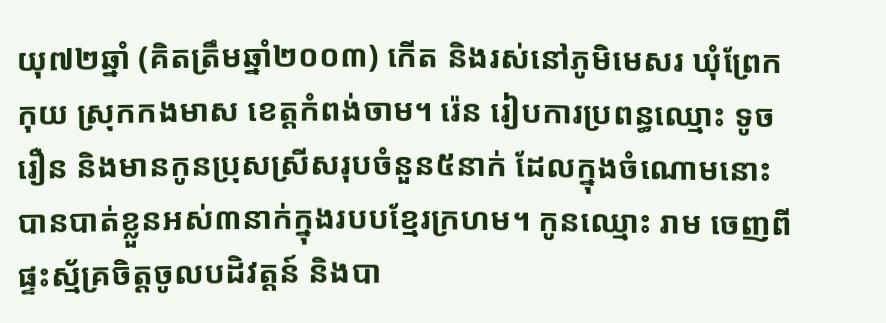យុ៧២ឆ្នាំ (គិតត្រឹមឆ្នាំ២០០៣) កើត និងរស់នៅភូមិមេសរ ឃុំព្រែកកុយ ស្រុកកងមាស ខេត្តកំពង់ចាម។ រ៉េន រៀបការប្រពន្ធឈ្មោះ ទូច រឿន និងមានកូនប្រុសស្រីសរុបចំនួន៥នាក់ ដែលក្នុងចំណោមនោះបានបាត់ខ្លួនអស់៣នាក់ក្នុងរបបខ្មែរក្រហម។ កូនឈ្មោះ រាម ចេញពីផ្ទះស្ម័គ្រចិត្តចូលបដិវត្តន៍ និងបា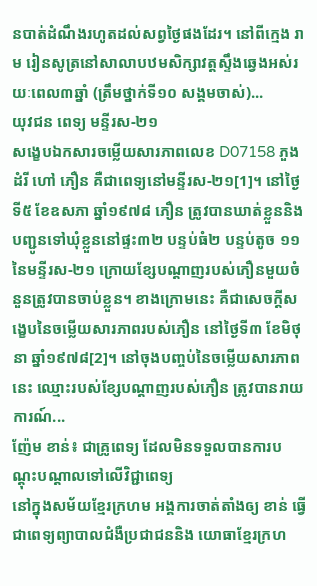នបាត់ដំណឹងរហូតដល់សព្វថ្ងៃផងដែរ។ នៅពីក្មេង រាម រៀនសូត្រនៅសាលាបឋមសិក្សាវត្តស្ទឹងឆ្វេងអស់រយៈពេល៣ឆ្នាំ (ត្រឹមថ្នាក់ទី១០ សង្គមចាស់)...
យុវជន ពេទ្យ មន្ទីរស-២១
សង្ខេបឯកសារចម្លើយសារភាពលេខ D07158 ភួង ដំរី ហៅ ភឿន គឺជាពេទ្យនៅមន្ទីរស-២១[1]។ នៅថ្ងៃទី៥ ខែឧសភា ឆ្នាំ១៩៧៨ ភឿន ត្រូវបានឃាត់ខ្លួននិងបញ្ជូនទៅឃុំខ្លួននៅផ្ទះ៣២ បន្ទប់ធំ២ បន្ទប់តូច ១១ នៃមន្ទីរស-២១ ក្រោយខ្សែបណ្តាញរបស់ភឿនមួយចំនួនត្រូវបានចាប់ខ្លួន។ ខាងក្រោមនេះ គឺជាសេចក្តីសង្ខេបនៃចម្លើយសារភាពរបស់ភឿន នៅថ្ងៃទី៣ ខែមិថុនា ឆ្នាំ១៩៧៨[2]។ នៅចុងបញ្ចប់នៃចម្លើយសារភាពនេះ ឈ្មោះរបស់ខ្សែបណ្តាញរបស់ភឿន ត្រូវបានរាយការណ៍...
ញ៉ែម ខាន់៖ ជាគ្រូពេទ្យ ដែលមិនទទួលបានការបណ្ដុះបណ្ដាលទៅលើវិជ្ជាពេទ្យ
នៅក្នុងសម័យខ្មែរក្រហម អង្គការចាត់តាំងឲ្យ ខាន់ ធ្វើជាពេទ្យព្យាបាលជំងឺប្រជាជននិង យោធាខ្មែរក្រហ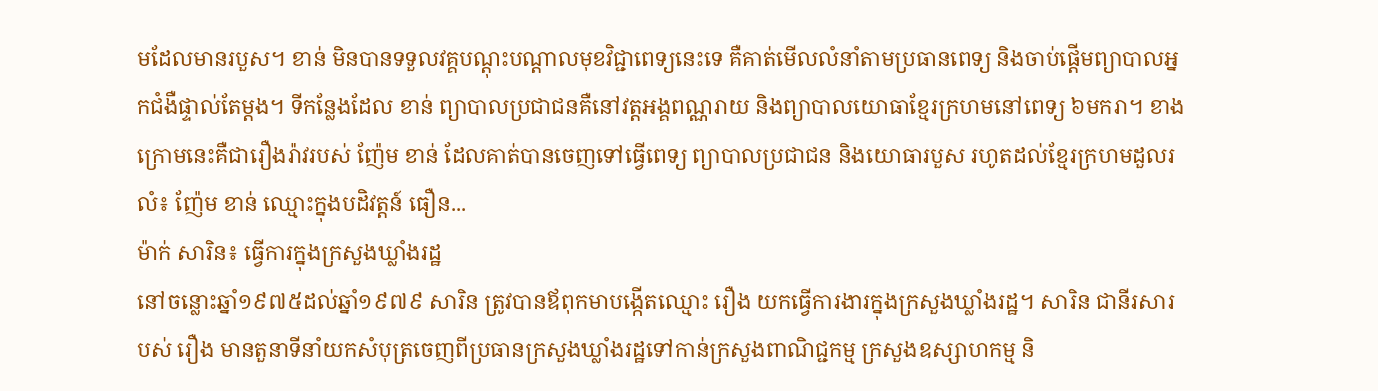មដែលមានរបួស។ ខាន់ មិនបានទទួលវគ្គបណ្ដុះបណ្ដាលមុខវិជ្ជាពេទ្យនេះទេ គឺគាត់មើលលំនាំតាមប្រធានពេទ្យ និងចាប់ផ្ដើមព្យាបាលអ្នកជំងឺផ្ទាល់តែម្ដង។ ទីកន្លែងដែល ខាន់ ព្យាបាលប្រជាជនគឺនៅវត្តអង្គពណ្ណរាយ និងព្យាបាលយោធាខ្មែរក្រហមនៅពេទ្យ ៦មករា។ ខាងក្រោមនេះគឺជារឿងរ៉ាវរបស់ ញ៉ែម ខាន់ ដែលគាត់បានចេញទៅធ្វើពេទ្យ ព្យាបាលប្រជាជន និងយោធារបួស រហូតដល់ខ្មែរក្រហមដួលរលំ៖ ញ៉ែម ខាន់ ឈ្មោះក្នុងបដិវត្តន៍ ធឿន...
ម៉ាក់ សារិន៖ ធ្វើការក្នុងក្រសួងឃ្លាំងរដ្ឋ
នៅចន្លោះឆ្នាំ១៩៧៥ដល់ឆ្នាំ១៩៧៩ សារិន ត្រូវបានឪពុកមាបង្កើតឈ្មោះ រឿង យកធ្វើការងារក្នុងក្រសួងឃ្លាំងរដ្ឋ។ សារិន ជានីរសារបស់ រឿង មានតួនាទីនាំយកសំបុត្រចេញពីប្រធានក្រសួងឃ្លាំងរដ្ឋទៅកាន់ក្រសួងពាណិជ្ជកម្ម ក្រសួងឧស្សាហកម្ម និ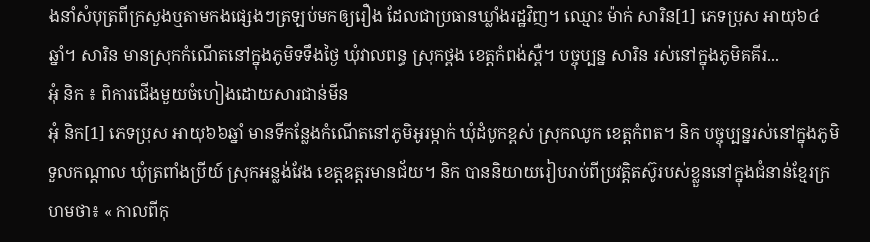ងនាំសំបុត្រពីក្រសួងឬតាមកងផ្សេងៗត្រឡប់មកឲ្យរឿង ដែលជាប្រធានឃ្លាំងរដ្ឋវិញ។ ឈ្មោះ ម៉ាក់ សារិន[1] ភេទប្រុស អាយុ៦៤ឆ្នាំ។ សារិន មានស្រុកកំណើតនៅក្នុងភូមិទទឹងថ្ងៃ ឃុំវាលពន្ធ ស្រុកថ្ពង ខេត្តកំពង់ស្ពឺ។ បច្ចុប្បន្ន សារិន រស់នៅក្នុងភូមិគគីរ...
អុំ និក ៖ ពិការជើងមួយចំហៀងដោយសារជាន់មីន
អុំ និក[1] ភេទប្រុស អាយុ៦៦ឆ្នាំ មានទីកន្លែងកំណើតនៅភូមិអូរម្កាក់ ឃុំដំបូកខ្ពស់ ស្រុកឈូក ខេត្តកំពត។ និក បច្ចុប្បន្នរស់នៅក្នុងភូមិទួលកណ្ដាល ឃុំត្រពាំងប្រីយ៍ ស្រុកអន្លង់វែង ខេត្តឧត្តរមានជ័យ។ និក បាននិយាយរៀបរាប់ពីប្រវត្តិតស៊ូរបស់ខ្លួននៅក្នុងជំនាន់ខ្មែរក្រហមថា៖ « កាលពីកុ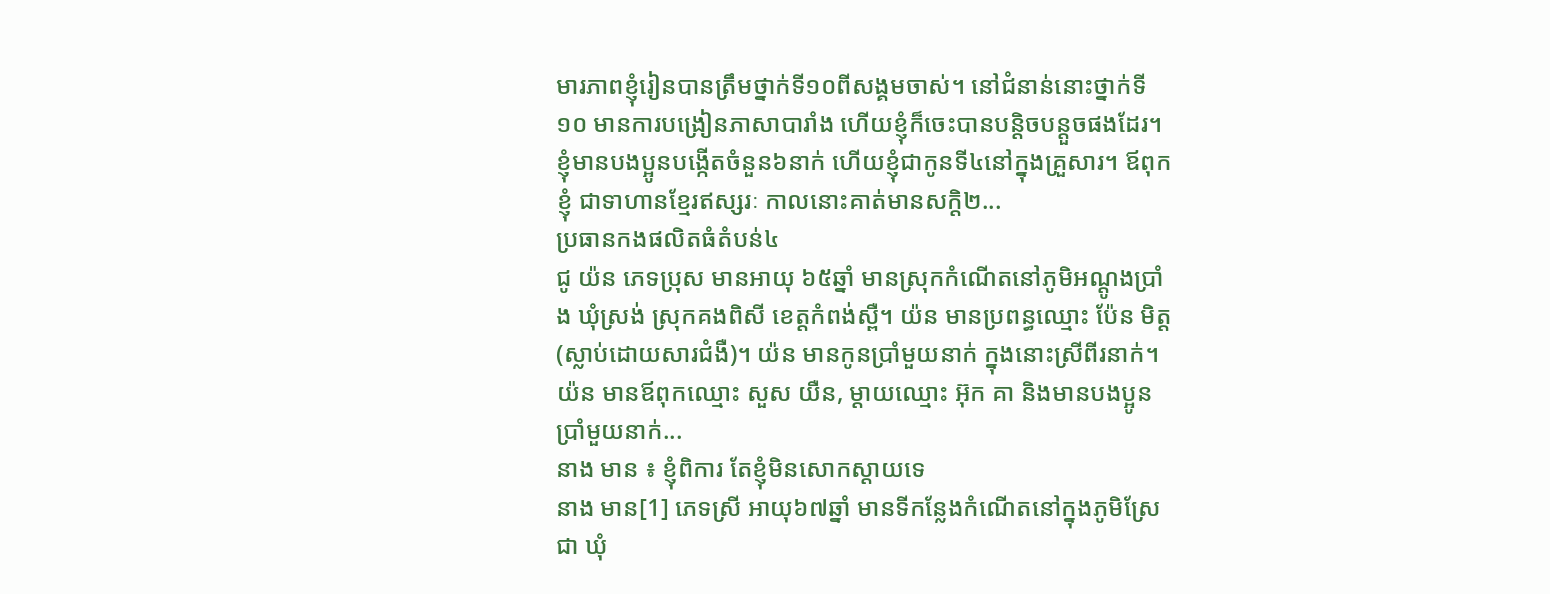មារភាពខ្ញុំរៀនបានត្រឹមថ្នាក់ទី១០ពីសង្គមចាស់។ នៅជំនាន់នោះថ្នាក់ទី១០ មានការបង្រៀនភាសាបារាំង ហើយខ្ញុំក៏ចេះបានបន្តិចបន្តួចផងដែរ។ ខ្ញុំមានបងប្អូនបង្កើតចំនួន៦នាក់ ហើយខ្ញុំជាកូនទី៤នៅក្នុងគ្រួសារ។ ឪពុកខ្ញុំ ជាទាហានខ្មែរឥស្សរៈ កាលនោះគាត់មានសក្តិ២...
ប្រធានកងផលិតធំតំបន់៤
ជូ យ៉ន ភេទប្រុស មានអាយុ ៦៥ឆ្នាំ មានស្រុកកំណើតនៅភូមិអណ្ដូងប្រាំង ឃុំស្រង់ ស្រុកគងពិសី ខេត្តកំពង់ស្ពឺ។ យ៉ន មានប្រពន្ធឈ្មោះ ប៉ែន មិត្ត (ស្លាប់ដោយសារជំងឺ)។ យ៉ន មានកូនប្រាំមួយនាក់ ក្នុងនោះស្រីពីរនាក់។ យ៉ន មានឪពុកឈ្មោះ សួស យឺន, ម្ដាយឈ្មោះ អ៊ុក គា និងមានបងប្អូនប្រាំមួយនាក់...
នាង មាន ៖ ខ្ញុំពិការ តែខ្ញុំមិនសោកស្តាយទេ
នាង មាន[1] ភេទស្រី អាយុ៦៧ឆ្នាំ មានទីកន្លែងកំណើតនៅក្នុងភូមិស្រែជា ឃុំ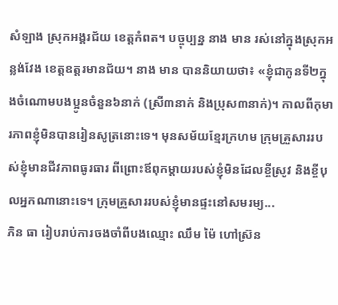សំឡាង ស្រុកអង្គរជ័យ ខេត្ដកំពត។ បច្ចុប្បន្ន នាង មាន រស់នៅក្នុងស្រុកអន្លង់វែង ខេត្ដឧត្ដរមានជ័យ។ នាង មាន បាននិយាយថា៖ «ខ្ញុំជាកូនទី២ក្នុងចំណោមបងប្អូនចំនួន៦នាក់ (ស្រី៣នាក់ និងប្រុស៣នាក់)។ កាលពីកុមារភាពខ្ញុំមិនបានរៀនសូត្រនោះទេ។ មុនសម័យខ្មែរក្រហម ក្រុមគ្រួសាររបស់ខ្ញុំមានជីវភាពធូរធារ ពីព្រោះឪពុកម្ដាយរបស់ខ្ញុំមិនដែលខ្ចីស្រូវ និងខ្ចីបុលអ្នកណានោះទេ។ ក្រុមគ្រួសាររបស់ខ្ញុំមានផ្ទះនៅសមរម្យ...
ភិន ធា រៀបរាប់ការចងចាំពីបងឈ្មោះ ឈឹម ម៉ៃ ហៅស្រ៊ន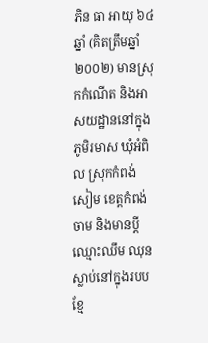ភិន ធា អាយុ ៦៤ឆ្នាំ (គិតត្រឹមឆ្នាំ២០០២) មានស្រុកកំណើត និងអាសយដ្ឋាននៅក្នុងភូមិរមាស ឃុំអំពិល ស្រុកកំពង់សៀម ខេត្តកំពង់ចាម និងមានប្តីឈ្មោះឈឹម ឈុន ស្លាប់នៅក្នុងរបបខ្មែ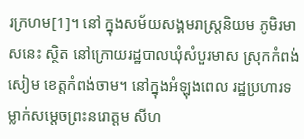រក្រហម[1]។ នៅ ក្នុងសម័យសង្គមរាស្រ្តនិយម ភូមិរមាសនេះ ស្ថិត នៅក្រោយរដ្ឋបាលឃុំសំបួរមាស ស្រុកកំពង់សៀម ខេត្តកំពង់ចាម។ នៅក្នុងអំឡុងពេល រដ្ឋប្រហារទម្លាក់សម្តេចព្រះនរោត្តម សីហ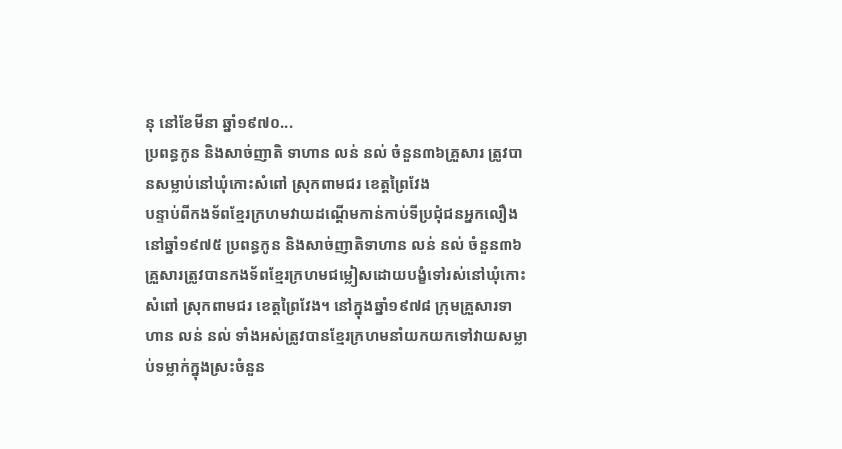នុ នៅខែមីនា ឆ្នាំ១៩៧០...
ប្រពន្ធកូន និងសាច់ញាតិ ទាហាន លន់ នល់ ចំនួន៣៦គ្រួសារ ត្រូវបានសម្លាប់នៅឃុំកោះសំពៅ ស្រុកពាមជរ ខេត្តព្រៃវែង
បន្ទាប់ពីកងទ័ពខ្មែរក្រហមវាយដណ្តើមកាន់កាប់ទីប្រជុំជនអ្នកលឿងនៅឆ្នាំ១៩៧៥ ប្រពន្ធកូន និងសាច់ញាតិទាហាន លន់ នល់ ចំនួន៣៦គ្រួសារត្រូវបានកងទ័ពខ្មែរក្រហមជម្លៀសដោយបង្ខំទៅរស់នៅឃុំកោះសំពៅ ស្រុកពាមជរ ខេត្តព្រៃវែង។ នៅក្នុងឆ្នាំ១៩៧៨ ក្រុមគ្រួសារទាហាន លន់ នល់ ទាំងអស់ត្រូវបានខ្មែរក្រហមនាំយកយកទៅវាយសម្លាប់ទម្លាក់ក្នុងស្រះចំនួន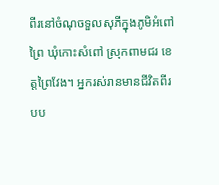ពីរនៅចំណុចទួលសុភីក្នុងភូមិអំពៅព្រៃ ឃុំកោះសំពៅ ស្រុកពាមជរ ខេត្តព្រៃវែង។ អ្នករស់រានមានជីវិតពីរបប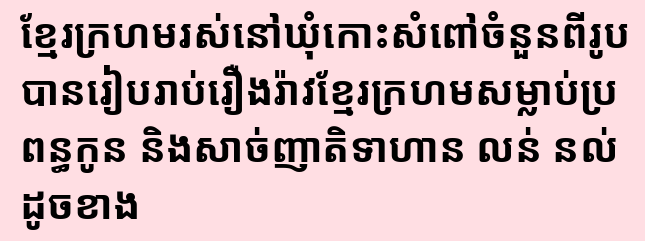ខ្មែរក្រហមរស់នៅឃុំកោះសំពៅចំនួនពីរូបបានរៀបរាប់រឿងរ៉ាវខ្មែរក្រហមសម្លាប់ប្រពន្ធកូន និងសាច់ញាតិទាហាន លន់ នល់ ដូចខាង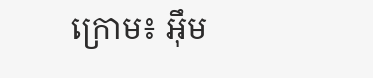ក្រោម៖ អ៊ឹម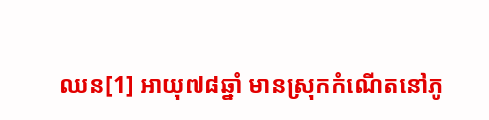ឈន[1] អាយុ៧៨ឆ្នាំ មានស្រុកកំណើតនៅភូ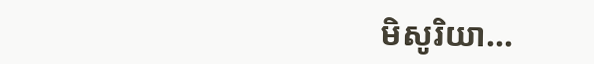មិសូរិយា...